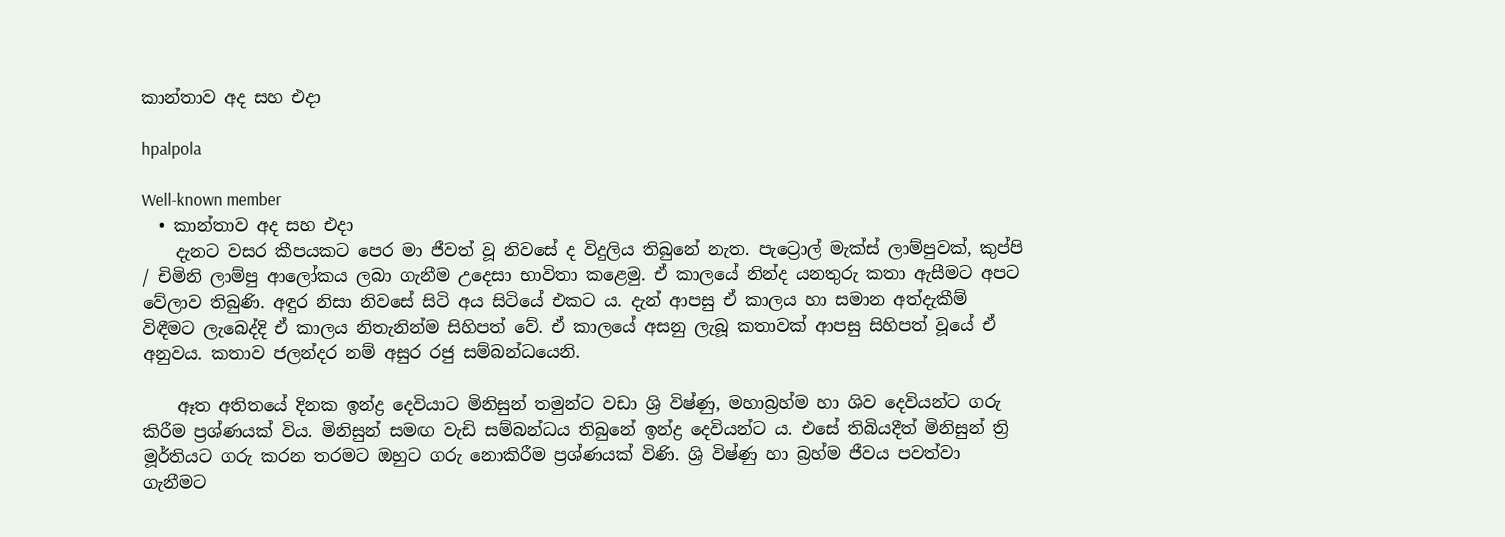කාන්තාව අද සහ එදා

hpalpola

Well-known member
  • කාන්තාව අද සහ එදා
    දැනට වසර කීපයකට පෙර මා ජීවත් වූ නිවසේ ද විදුලිය තිබුනේ නැත. පැට්‍රොල් මැක්ස් ලාම්පුවක්, කුප්පි / චිමිනි ලාම්පු ආලෝකය ලබා ගැනීම උදෙසා භාවිතා කළෙමු. ඒ කාලයේ නින්ද යනතුරු කතා ඇසීමට අපට වේලාව තිබුණි. අඳුර නිසා නිවසේ සිටි අය සිටියේ එකට ය. දැන් ආපසු ඒ කාලය හා සමාන අත්දැකීම් විඳීමට ලැබෙද්දි ඒ කාලය නිතැනින්ම සිහිපත් වේ. ඒ කාලයේ අසනු ලැබූ කතාවක් ආපසු සිහිපත් වූයේ ඒ අනුවය. කතාව ජලන්දර නම් අසුර රජු සම්බන්ධයෙනි.

    ඈත අතිතයේ දිනක ඉන්ද්‍ර දෙවියාට මිනිසුන් තමුන්ට වඩා ශ්‍රි විෂ්ණු, මහාබ්‍රහ්ම හා ශිව දෙවියන්ට ගරු කිරීම ප්‍රශ්ණයක් විය. මිනිසුන් සමඟ වැඩි සම්බන්ධය තිබුනේ ඉන්ද්‍ර දෙවියන්ට ය. එසේ තිබියදීත් මිනිසුන් ත්‍රි මූර්තියට ගරු කරන තරමට ඔහුට ගරු නොකිරීම ප්‍රශ්ණයක් විණි. ශ්‍රි විෂ්ණු හා බ්‍රහ්ම ජීවය පවත්වා ගැනීමට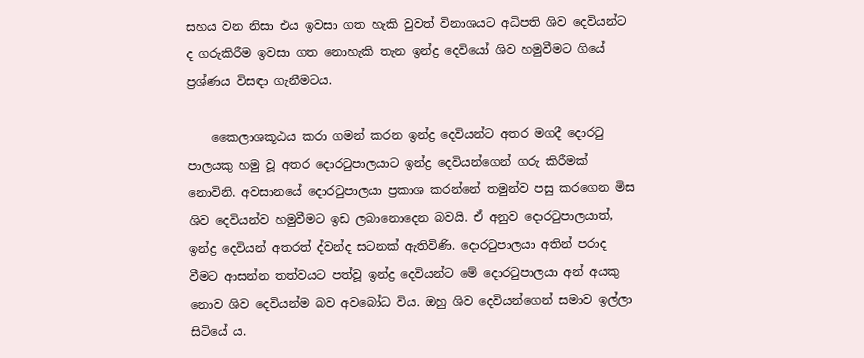සහය වන නිසා එය ඉවසා ගත හැකි වුවත් විනාශයට අධිපති ශිව දෙවියන්ට ද ගරුකිරීම ඉවසා ගත නොහැකි තැන ඉන්ද්‍ර දෙවියෝ ශිව හමුවීමට ගියේ ප්‍රශ්ණය විසඳා ගැනීමටය.

    කෛලාශකූඨය කරා ගමන් කරන ඉන්ද්‍ර දෙවියන්ට අතර මගදී දොරටු පාලයකු හමු වූ අතර දොරටුපාලයාට ඉන්ද්‍ර දෙවියන්ගෙන් ගරු කිරීමක් නොවිනි. අවසානයේ දොරටුපාලයා ප්‍රකාශ කරන්නේ තමුන්ව පසු කරගෙන මිස ශිව දෙවියන්ව හමුවීමට ඉඩ ලබානොදෙන බවයි. ඒ අනුව දොරටුපාලයාත්, ඉන්ද්‍ර දෙවියන් අතරත් ද්වන්ද සටනක් ඇතිවිණි. දොරටුපාලයා අතින් පරාද වීමට ආසන්න තත්වයට පත්වූ ඉන්ද්‍ර දෙවියන්ට මේ දොරටුපාලයා අන් අයකු නොව ශිව දෙවියන්ම බව අවබෝධ විය. ඔහු ශිව දෙවියන්ගෙන් සමාව ඉල්ලා සිටියේ ය.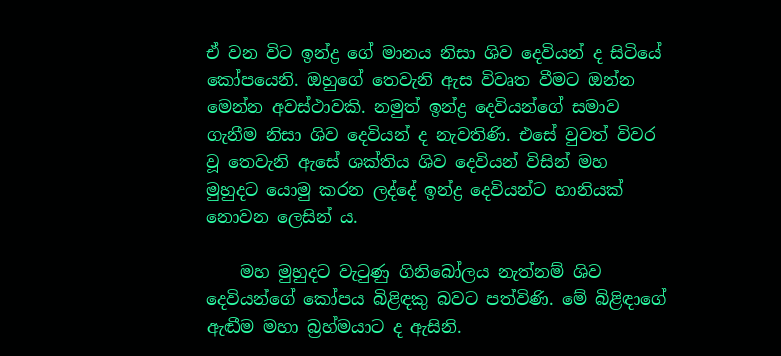ඒ වන විට ඉන්ද්‍ර ගේ මානය නිසා ශිව දෙවියන් ද සිටියේ කෝපයෙනි. ඔහුගේ තෙවැනි ඇස විවෘත වීමට ඔන්න මෙන්න අවස්ථාවකි. නමුත් ඉන්ද්‍ර දෙවියන්ගේ සමාව ගැනීම නිසා ශිව දෙවියන් ද නැවතිණි. එසේ වුවත් විවර වූ තෙවැනි ඇසේ ශක්තිය ශිව දෙවියන් විසින් මහ මුහුදට යොමු කරන ලද්දේ ඉන්ද්‍ර දෙවියන්ට හානියක් නොවන ලෙසින් ය.

    මහ මුහුදට වැටුණු ගිනිබෝලය නැත්නම් ශිව දෙවියන්ගේ කෝපය බිළිඳකු බවට පත්විණි. මේ බිළිඳාගේ ඇඬීම මහා බ්‍රහ්මයාට ද ඇසිනි.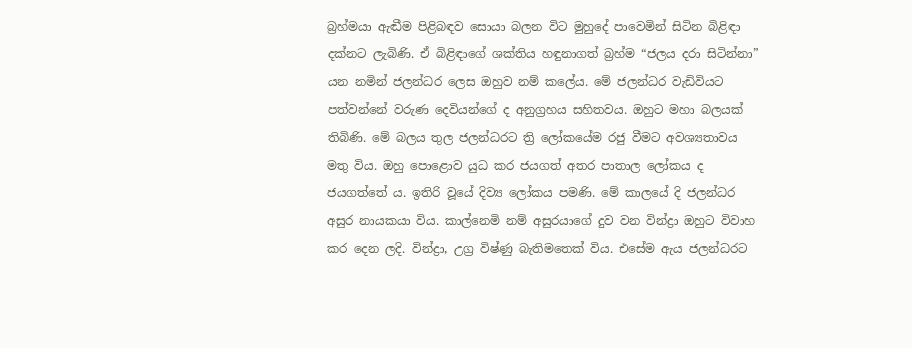බ්‍රහ්මයා ඇඬීම පිළිබඳව සොයා බලන විට මුහුදේ පාවෙමින් සිටින බිළිඳා දක්නට ලැබිණි. ඒ බිළිඳාගේ ශක්තිය හඳුනාගත් බ්‍රහ්ම “ජලය දරා සිටින්නා” යන නමින් ජලන්ධර ලෙස ඔහුව නම් කලේය. මේ ජලන්ධර වැඩිවියට පත්වන්නේ වරුණ දෙවියන්ගේ ද අනුග්‍රහය සහිතවය. ඔහුට මහා බලයක් තිබිණි. මේ බලය තුල ජලන්ධරට ත්‍රි ලෝකයේම රජු වීමට අවශ්‍යතාවය මතු විය. ඔහු පොළොව යුධ කර ජයගත් අතර පාතාල ලෝකය ද ජයගත්තේ ය. ඉතිරි වූයේ දිව්‍ය ලෝකය පමණි. මේ කාලයේ දි ජලන්ධර අසුර නායකයා විය. කාල්නෙමි නම් අසුරයාගේ දුව වන වින්ද්‍රා ඔහුට විවාහ කර දෙන ලදි. වින්ද්‍රා, උග්‍ර විෂ්ණු බැතිමතෙක් විය. එසේම ඇය ජලන්ධරට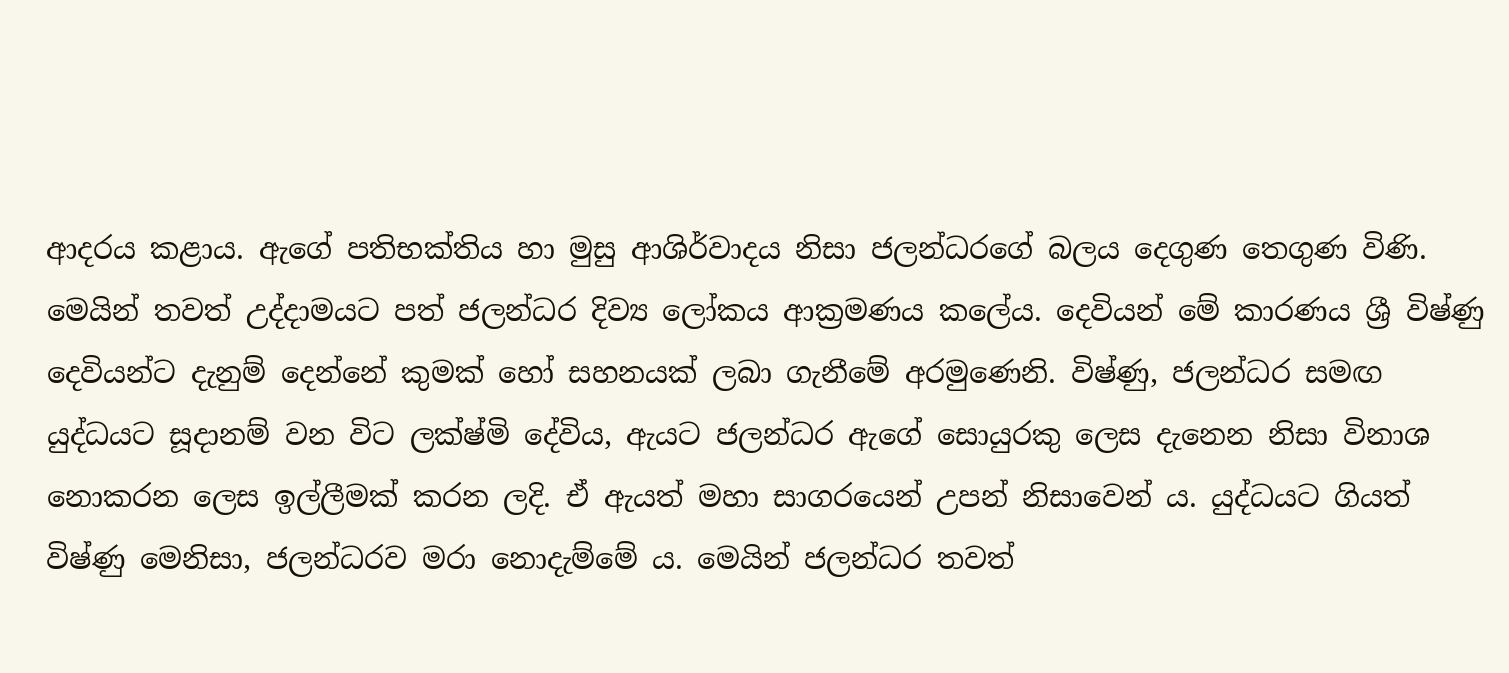ආදරය කළාය. ඇගේ පතිභක්තිය හා මුසු ආශිර්වාදය නිසා ජලන්ධරගේ බලය දෙගුණ තෙගුණ විණි. මෙයින් තවත් උද්දාමයට පත් ජලන්ධර දිව්‍ය ලෝකය ආක්‍රමණය කලේය. දෙවියන් මේ කාරණය ශ්‍රී විෂ්ණු දෙවියන්ට දැනුම් දෙන්නේ කුමක් හෝ සහනයක් ලබා ගැනීමේ අරමුණෙනි. විෂ්ණු, ජලන්ධර සමඟ යුද්ධයට සූදානම් වන විට ලක්ෂ්මි දේවිය, ඇයට ජලන්ධර ඇගේ සොයුරකු ලෙස දැනෙන නිසා විනාශ නොකරන ලෙස ඉල්ලීමක් කරන ලදි. ඒ ඇයත් මහා සාගරයෙන් උපන් නිසාවෙන් ය. යුද්ධයට ගියත් විෂ්ණු මෙනිසා, ජලන්ධරව මරා නොදැම්මේ ය. මෙයින් ජලන්ධර තවත්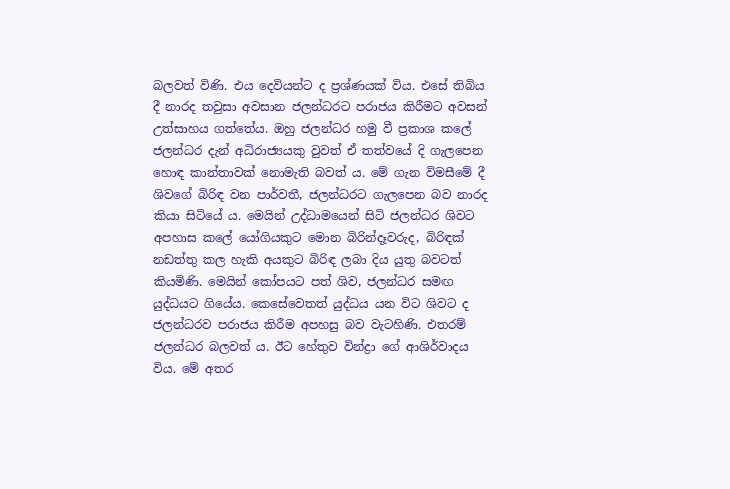බලවත් විණි. එය දෙවියන්ට ද ප්‍රශ්ණයක් විය. එසේ තිබිය දී නාරද තවුසා අවසාන ජලන්ධරට පරාජය කිරීමට අවසන් උත්සාහය ගත්තේය. ඔහු ජලන්ධර හමු වී ප්‍රකාශ කලේ ජලන්ධර දැන් අධිරාජ්‍යයකු වුවත් ඒ තත්වයේ දි ගැලපෙන හොඳ කාන්තාවක් නොමැති බවත් ය. මේ ගැන විමසීමේ දී ශිවගේ බිරිඳ වන පාර්වතී, ජලන්ධරට ගැලපෙන බව නාරද කියා සිටියේ ය. මෙයින් උද්ධාමයෙන් සිටි ජලන්ධර ශිවට අපහාස කලේ යෝගියකුට මොන බිරින්දෑවරුද, බිරිඳක් නඩත්තු කල හැකි අයකුට බිරිඳ ලබා දිය යුතු බවටත් කියමිණි. මෙයින් කෝපයට පත් ශිව, ජලන්ධර සමඟ යුද්ධයට ගියේය. කෙසේවෙතත් යුද්ධය යන විට ශිවට ද ජලන්ධරව පරාජය කිරීම අපහසු බව වැටහිණි. එතරම් ජලන්ධර බලවත් ය. ඊට හේතුව වින්ද්‍රා ගේ ආශිර්වාදය විය. මේ අතර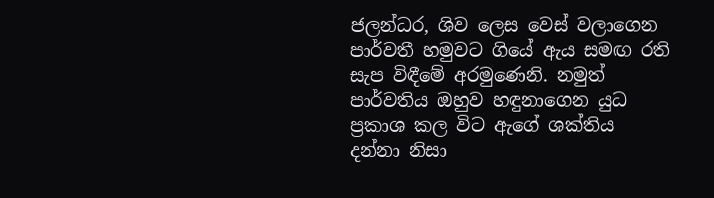ජලන්ධර, ශිව ලෙස වෙස් වලාගෙන පාර්වතී හමුවට ගියේ ඇය සමඟ රති සැප විඳීමේ අරමුණෙනි. නමුත් පාර්වතිය ඔහුව හඳුනාගෙන යුධ ප්‍රකාශ කල විට ඇගේ ශක්තිය දන්නා නිසා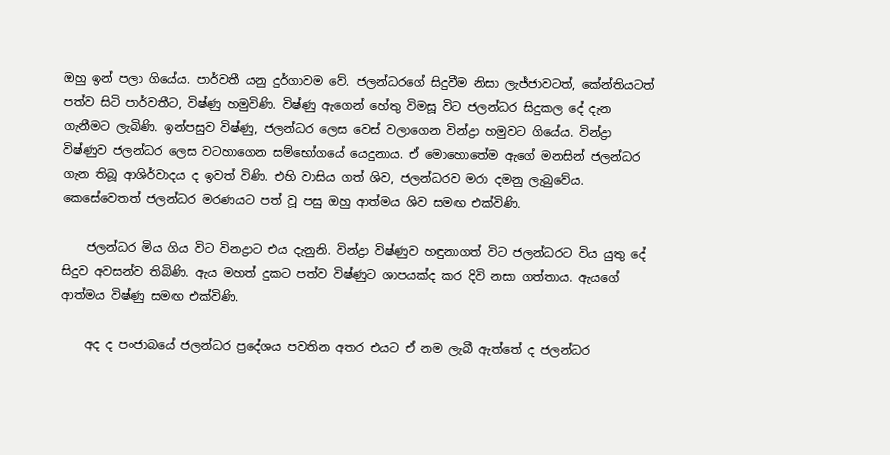ඔහු ඉන් පලා ගියේය. පාර්වතී යනු දුර්ගාවම වේ. ජලන්ධරගේ සිදුවීම නිසා ලැජ්ජාවටත්, කේන්තියටත් පත්ව සිටි පාර්වතීට, විෂ්ණු හමුවිණි. විෂ්ණු ඇගෙන් හේතු විමසූ විට ජලන්ධර සිදුකල දේ දැන ගැනීමට ලැබිණි. ඉන්පසුව විෂ්ණු, ජලන්ධර ලෙස වෙස් වලාගෙන වින්ද්‍රා හමුවට ගියේය. වින්ද්‍රා විෂ්ණුව ජලන්ධර ලෙස වටහාගෙන සම්භෝගයේ යෙදුනාය. ඒ මොහොතේම ඇගේ මනසින් ජලන්ධර ගැන තිබූ ආශිර්වාදය ද ඉවත් විණි. එහි වාසිය ගත් ශිව, ජලන්ධරව මරා දමනු ලැබුවේය. කෙසේවෙතත් ජලන්ධර මරණයට පත් වූ පසු ඔහු ආත්මය ශිව සමඟ එක්විණි.

    ජලන්ධර මිය ගිය විට විනද්‍රාට එය දැනුනි. වින්ද්‍රා විෂ්ණුව හඳුනාගත් විට ජලන්ධරට විය යුතු දේ සිදුව අවසන්ව තිබිණි. ඇය මහත් දුකට පත්ව විෂ්ණුට ශාපයක්ද කර දිවි නසා ගත්තාය. ඇයගේ ආත්මය විෂ්ණු සමඟ එක්විණි.

    අද ද පංජාබයේ ජලන්ධර ප්‍රදේශය පවතින අතර එයට ඒ නම ලැබී ඇත්තේ ද ජලන්ධර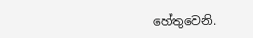හේතුවෙනි.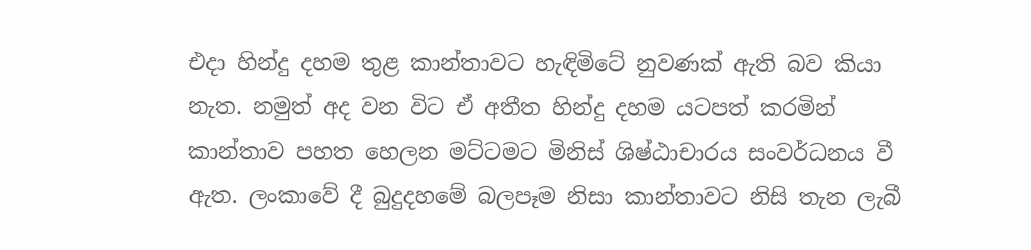එදා හින්දු දහම තුළ කාන්තාවට හැඳිමිටේ නුවණක් ඇති බව කියා නැත. නමුත් අද වන විට ඒ අතීත හින්දු දහම යටපත් කරමින් කාන්තාව පහත හෙලන මට්ටමට මිනිස් ශිෂ්ඨාචාරය සංවර්ධනය වී ඇත. ලංකාවේ දී බුදුදහමේ බලපෑම නිසා කාන්තාවට නිසි තැන ලැබී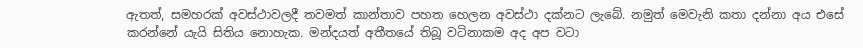ඇතත්, සමහරක් අවස්ථාවලදී තවමත් කාන්තාව පහත හෙලන අවස්ථා දක්නට ලැබේ. නමුත් මෙවැනි කතා දන්නා අය එසේ කරන්නේ යැයි සිතිය නොහැක. මන්දයත් අතීතයේ තිබූ වටිනාකම අද අප වටා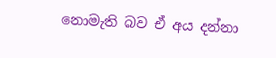නොමැති බව ඒ අය දන්නා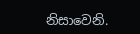නිසාවෙනි.